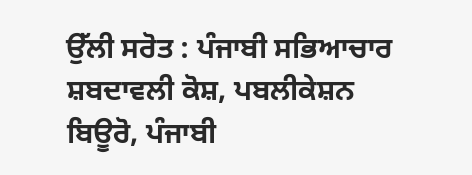ਉੱਲੀ ਸਰੋਤ : ਪੰਜਾਬੀ ਸਭਿਆਚਾਰ ਸ਼ਬਦਾਵਲੀ ਕੋਸ਼, ਪਬਲੀਕੇਸ਼ਨ ਬਿਊਰੋ, ਪੰਜਾਬੀ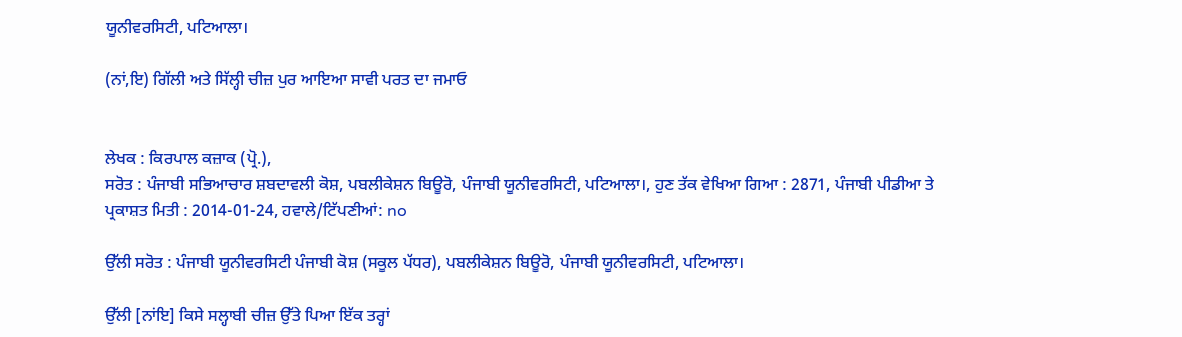ਯੂਨੀਵਰਸਿਟੀ, ਪਟਿਆਲਾ।

(ਨਾਂ,ਇ) ਗਿੱਲੀ ਅਤੇ ਸਿੱਲ੍ਹੀ ਚੀਜ਼ ਪੁਰ ਆਇਆ ਸਾਵੀ ਪਰਤ ਦਾ ਜਮਾਓ


ਲੇਖਕ : ਕਿਰਪਾਲ ਕਜ਼ਾਕ (ਪ੍ਰੋ.),
ਸਰੋਤ : ਪੰਜਾਬੀ ਸਭਿਆਚਾਰ ਸ਼ਬਦਾਵਲੀ ਕੋਸ਼, ਪਬਲੀਕੇਸ਼ਨ ਬਿਊਰੋ, ਪੰਜਾਬੀ ਯੂਨੀਵਰਸਿਟੀ, ਪਟਿਆਲਾ।, ਹੁਣ ਤੱਕ ਵੇਖਿਆ ਗਿਆ : 2871, ਪੰਜਾਬੀ ਪੀਡੀਆ ਤੇ ਪ੍ਰਕਾਸ਼ਤ ਮਿਤੀ : 2014-01-24, ਹਵਾਲੇ/ਟਿੱਪਣੀਆਂ: no

ਉੱਲੀ ਸਰੋਤ : ਪੰਜਾਬੀ ਯੂਨੀਵਰਸਿਟੀ ਪੰਜਾਬੀ ਕੋਸ਼ (ਸਕੂਲ ਪੱਧਰ), ਪਬਲੀਕੇਸ਼ਨ ਬਿਊਰੋ, ਪੰਜਾਬੀ ਯੂਨੀਵਰਸਿਟੀ, ਪਟਿਆਲਾ।

ਉੱਲੀ [ਨਾਂਇ] ਕਿਸੇ ਸਲ੍ਹਾਬੀ ਚੀਜ਼ ਉੱਤੇ ਪਿਆ ਇੱਕ ਤਰ੍ਹਾਂ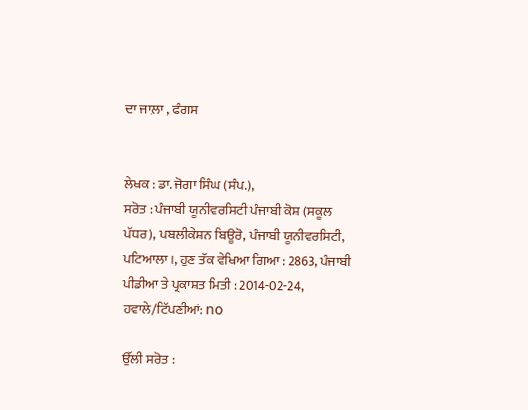ਦਾ ਜਾਲ਼ਾ , ਫੰਗਸ


ਲੇਖਕ : ਡਾ. ਜੋਗਾ ਸਿੰਘ (ਸੰਪ.),
ਸਰੋਤ : ਪੰਜਾਬੀ ਯੂਨੀਵਰਸਿਟੀ ਪੰਜਾਬੀ ਕੋਸ਼ (ਸਕੂਲ ਪੱਧਰ), ਪਬਲੀਕੇਸ਼ਨ ਬਿਊਰੋ, ਪੰਜਾਬੀ ਯੂਨੀਵਰਸਿਟੀ, ਪਟਿਆਲਾ।, ਹੁਣ ਤੱਕ ਵੇਖਿਆ ਗਿਆ : 2863, ਪੰਜਾਬੀ ਪੀਡੀਆ ਤੇ ਪ੍ਰਕਾਸ਼ਤ ਮਿਤੀ : 2014-02-24, ਹਵਾਲੇ/ਟਿੱਪਣੀਆਂ: no

ਉੱਲੀ ਸਰੋਤ :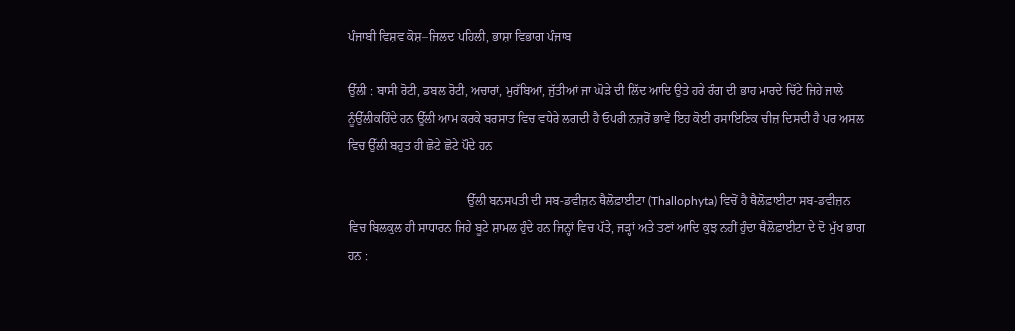ਪੰਜਾਬੀ ਵਿਸ਼ਵ ਕੋਸ਼–ਜਿਲਦ ਪਹਿਲੀ, ਭਾਸ਼ਾ ਵਿਭਾਗ ਪੰਜਾਬ

ਉੱਲੀ : ਬਾਸੀ ਰੋਟੀ, ਡਬਲ ਰੋਟੀ, ਅਚਾਰਾਂ, ਮੁਰੱਬਿਆਂ, ਜੁੱਤੀਆਂ ਜਾ ਘੋੜੇ ਦੀ ਲਿੱਦ ਆਦਿ ਉਤੇ ਹਰੇ ਰੰਗ ਦੀ ਭਾਹ ਮਾਰਦੇ ਚਿੱਟੇ ਜਿਹੇ ਜਾਲੇ ਨੂੰਉੱਲੀਕਹਿੰਦੇ ਹਨ ਊੱਲੀ ਆਮ ਕਰਕੇ ਬਰਸਾਤ ਵਿਚ ਵਧੇਰੇ ਲਗਦੀ ਹੈ ਓਪਰੀ ਨਜ਼ਰੋਂ ਭਾਵੇਂ ਇਹ ਕੋਈ ਰਸਾਇਣਿਕ ਚੀਜ਼ ਦਿਸਦੀ ਹੈ ਪਰ ਅਸਲ ਵਿਚ ਉੱਲੀ ਬਹੁਤ ਹੀ ਛੋਟੇ ਛੋਟੇ ਪੌਦੇ ਹਨ

                                      ਉੱਲੀ ਬਨਸਪਤੀ ਦੀ ਸਬ-ਡਵੀਜ਼ਨ ਥੈਲੋਫ਼ਾਈਟਾ (Thallophyta) ਵਿਚੋਂ ਹੈ ਥੈਲੋਫ਼ਾਈਟਾ ਸਬ-ਡਵੀਜ਼ਨ ਵਿਚ ਬਿਲਕੁਲ ਹੀ ਸਾਧਾਰਨ ਜਿਹੇ ਬੂਟੇ ਸ਼ਾਮਲ ਹੁੰਦੇ ਹਨ ਜਿਨ੍ਹਾਂ ਵਿਚ ਪੱਤੇ, ਜੜ੍ਹਾਂ ਅਤੇ ਤਣਾਂ ਆਦਿ ਕੁਝ ਨਹੀਂ ਹੁੰਦਾ ਥੈਲੋਫ਼ਾਈਟਾ ਦੇ ਦੋ ਮੁੱਖ ਭਾਗ ਹਨ :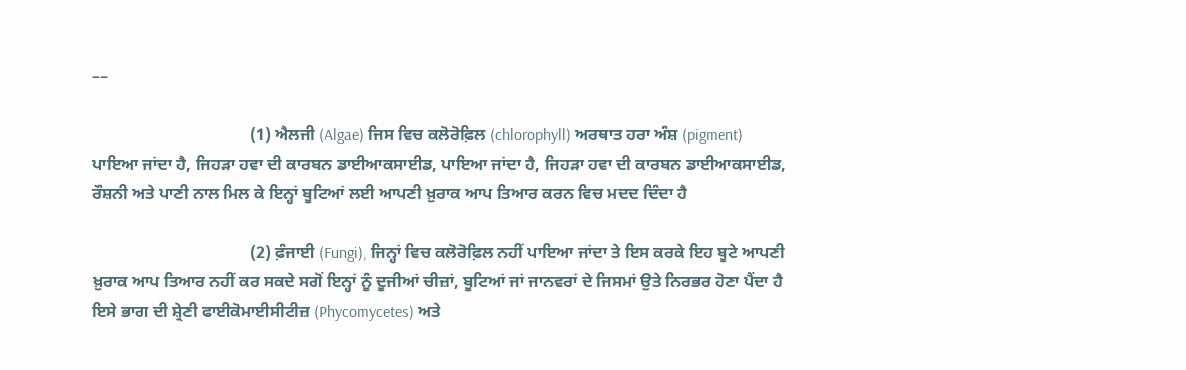––

                                      (1) ਐਲਜੀ (Algae) ਜਿਸ ਵਿਚ ਕਲੋਰੋਫ਼ਿਲ (chlorophyll) ਅਰਥਾਤ ਹਰਾ ਅੰਸ਼ (pigment) ਪਾਇਆ ਜਾਂਦਾ ਹੈ, ਜਿਹੜਾ ਹਵਾ ਦੀ ਕਾਰਬਨ ਡਾਈਆਕਸਾਈਡ, ਪਾਇਆ ਜਾਂਦਾ ਹੈ, ਜਿਹੜਾ ਹਵਾ ਦੀ ਕਾਰਬਨ ਡਾਈਆਕਸਾਈਡ, ਰੌਸ਼ਨੀ ਅਤੇ ਪਾਣੀ ਨਾਲ ਮਿਲ ਕੇ ਇਨ੍ਹਾਂ ਬੂਟਿਆਂ ਲਈ ਆਪਣੀ ਖ਼ੁਰਾਕ ਆਪ ਤਿਆਰ ਕਰਨ ਵਿਚ ਮਦਦ ਦਿੰਦਾ ਹੈ

                                      (2) ਫ਼ੰਜਾਈ (Fungi), ਜਿਨ੍ਹਾਂ ਵਿਚ ਕਲੋਰੋਫ਼ਿਲ ਨਹੀਂ ਪਾਇਆ ਜਾਂਦਾ ਤੇ ਇਸ ਕਰਕੇ ਇਹ ਬੂਟੇ ਆਪਣੀ ਖ਼ੁਰਾਕ ਆਪ ਤਿਆਰ ਨਹੀਂ ਕਰ ਸਕਦੇ ਸਗੋਂ ਇਨ੍ਹਾਂ ਨੂੰ ਦੂਜੀਆਂ ਚੀਜ਼ਾਂ, ਬੂਟਿਆਂ ਜਾਂ ਜਾਨਵਰਾਂ ਦੇ ਜਿਸਮਾਂ ਉਤੇ ਨਿਰਭਰ ਹੋਣਾ ਪੈਂਦਾ ਹੈ ਇਸੇ ਭਾਗ ਦੀ ਸ਼੍ਰੇਣੀ ਫਾਈਕੋਮਾਈਸੀਟੀਜ਼ (Phycomycetes) ਅਤੇ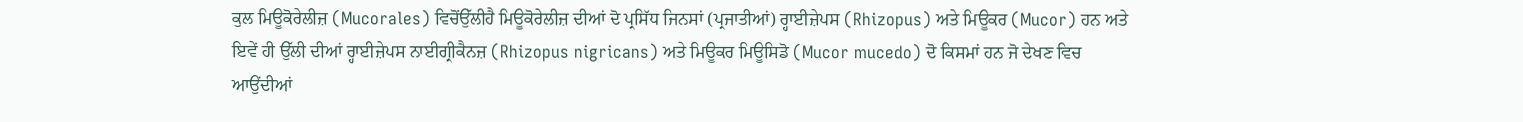ਕੁਲ ਮਿਊਕੋਰੇਲੀਜ਼ (Mucorales) ਵਿਚੋਂਉੱਲੀਹੈ ਮਿਊਕੋਰੇਲੀਜ਼ ਦੀਆਂ ਦੋ ਪ੍ਰਸਿੱਧ ਜਿਨਸਾਂ (ਪ੍ਰਜਾਤੀਆਂ) ਰ੍ਹਾਈਜ਼ੇਪਸ (Rhizopus) ਅਤੇ ਮਿਊਕਰ (Mucor) ਹਨ ਅਤੇ ਇਵੇਂ ਹੀ ਉੱਲੀ ਦੀਆਂ ਰ੍ਹਾਈਜ਼ੇਪਸ ਨਾਈਗ੍ਰੀਕੈਨਜ਼ (Rhizopus nigricans) ਅਤੇ ਮਿਊਕਰ ਮਿਊਸਿਡੋ (Mucor mucedo) ਦੋ ਕਿਸਮਾਂ ਹਨ ਜੋ ਦੇਖਣ ਵਿਚ ਆਉਂਦੀਆਂ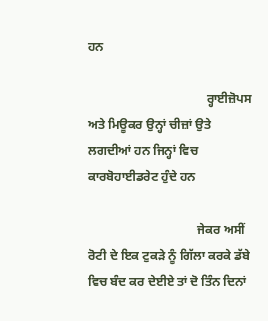ਹਨ

                                      ਰ੍ਹਾਈਜ਼ੋਪਸ ਅਤੇ ਮਿਊਕਰ ਉਨ੍ਹਾਂ ਚੀਜ਼ਾਂ ਉਤੇ ਲਗਦੀਆਂ ਹਨ ਜਿਨ੍ਹਾਂ ਵਿਚ ਕਾਰਬੋਹਾਈਡਰੇਟ ਹੁੰਦੇ ਹਨ

                                   ਜੇਕਰ ਅਸੀਂ ਰੋਟੀ ਦੇ ਇਕ ਟੁਕੜੇ ਨੂੰ ਗਿੱਲਾ ਕਰਕੇ ਡੱਬੇ ਵਿਚ ਬੰਦ ਕਰ ਦੇਈਏ ਤਾਂ ਦੋ ਤਿੰਨ ਦਿਨਾਂ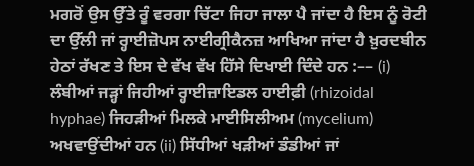ਮਗਰੋਂ ਉਸ ਉੱਤੇ ਰੂੰ ਵਰਗਾ ਚਿੱਟਾ ਜਿਹਾ ਜਾਲਾ ਪੈ ਜਾਂਦਾ ਹੈ ਇਸ ਨੂੰ ਰੋਟੀ ਦਾ ਉੱਲੀ ਜਾਂ ਰ੍ਹਾਈਜ਼ੋਪਸ ਨਾਈਗ੍ਰੀਕੈਨਜ਼ ਆਖਿਆ ਜਾਂਦਾ ਹੈ ਖ਼ੁਰਦਬੀਨ ਹੇਠਾਂ ਰੱਖਣ ਤੇ ਇਸ ਦੇ ਵੱਖ ਵੱਖ ਹਿੱਸੇ ਦਿਖਾਈ ਦਿੰਦੇ ਹਨ :–– (i) ਲੰਬੀਆਂ ਜੜ੍ਹਾਂ ਜਿਹੀਆਂ ਰ੍ਹਾਈਜ਼ਾਇਡਲ ਹਾਈਫ਼ੀ (rhizoidal hyphae) ਜਿਹੜੀਆਂ ਮਿਲਕੇ ਮਾਈਸਿਲੀਅਮ (mycelium) ਅਖਵਾਉਂਦੀਆਂ ਹਨ (ii) ਸਿੱਧੀਆਂ ਖੜੀਆਂ ਡੰਡੀਆਂ ਜਾਂ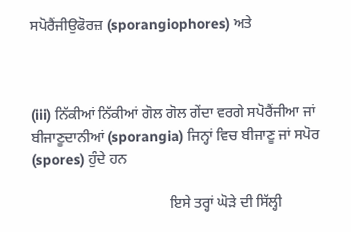ਸਪੋਰੈਂਜੀਉਫੋਰਜ਼ (sporangiophores) ਅਤੇ



(iii) ਨਿੱਕੀਆਂ ਨਿੱਕੀਆਂ ਗੋਲ ਗੋਲ ਗੇਂਦਾ ਵਰਗੇ ਸਪੋਰੈਂਜੀਆ ਜਾਂ ਬੀਜਾਣੂਦਾਨੀਆਂ (sporangia) ਜਿਨ੍ਹਾਂ ਵਿਚ ਬੀਜਾਣੂ ਜਾਂ ਸਪੋਰ (spores) ਹੁੰਦੇ ਹਨ

                                      ਇਸੇ ਤਰ੍ਹਾਂ ਘੋੜੇ ਦੀ ਸਿੱਲ੍ਹੀ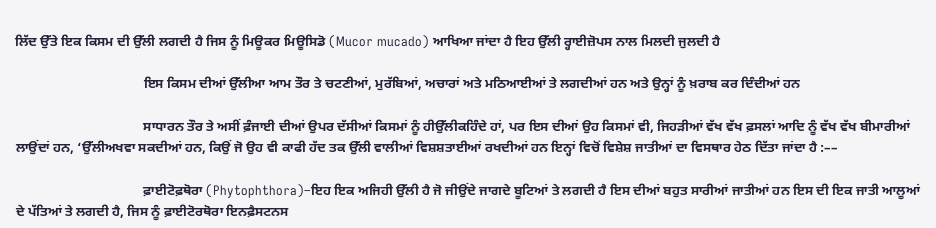ਲਿੱਦ ਉੱਤੇ ਇਕ ਕਿਸਮ ਦੀ ਉੱਲੀ ਲਗਦੀ ਹੈ ਜਿਸ ਨੂੰ ਮਿਊਕਰ ਮਿਊਸਿਡੋ (Mucor mucado) ਆਖਿਆ ਜਾਂਦਾ ਹੈ ਇਹ ਉੱਲੀ ਰ੍ਹਾਈਜ਼ੋਪਸ ਨਾਲ ਮਿਲਦੀ ਜੁਲਦੀ ਹੈ

                                      ਇਸ ਕਿਸਮ ਦੀਆਂ ਉੱਲੀਆ ਆਮ ਤੌਰ ਤੇ ਚਟਣੀਆਂ, ਮੁਰੱਬਿਆਂ, ਅਚਾਰਾਂ ਅਤੇ ਮਠਿਆਈਆਂ ਤੇ ਲਗਦੀਆਂ ਹਨ ਅਤੇ ਉਨ੍ਹਾਂ ਨੂੰ ਖ਼ਰਾਬ ਕਰ ਦਿੰਦੀਆਂ ਹਨ

                                      ਸਾਧਾਰਨ ਤੌਰ ਤੇ ਅਸੀਂ ਫ਼ੰਜਾਈ ਦੀਆਂ ਉਪਰ ਦੱਸੀਆਂ ਕਿਸਮਾਂ ਨੂੰ ਹੀਉੱਲੀਕਹਿੰਦੇ ਹਾਂ, ਪਰ ਇਸ ਦੀਆਂ ਉਹ ਕਿਸਮਾਂ ਵੀ, ਜਿਹੜੀਆਂ ਵੱਖ ਵੱਖ ਫ਼ਸਲਾਂ ਆਦਿ ਨੂੰ ਵੱਖ ਵੱਖ ਬੀਮਾਰੀਆਂ ਲਾਉਂਦਾਂ ਹਨ, ‘ਉੱਲੀਅਖਵਾ ਸਕਦੀਆਂ ਹਨ, ਕਿਉਂ ਜੋ ਉਹ ਵੀ ਕਾਫੀ ਹੱਦ ਤਕ ਉੱਲੀ ਵਾਲੀਆਂ ਵਿਸ਼ਸ਼ਤਾਈਆਂ ਰਖਦੀਆਂ ਹਨ ਇਨ੍ਹਾਂ ਵਿਚੋਂ ਵਿਸ਼ੇਸ਼ ਜਾਤੀਆਂ ਦਾ ਵਿਸਥਾਰ ਹੇਠ ਦਿੱਤਾ ਜਾਂਦਾ ਹੈ :––

                                      ਫ਼ਾਈਟੋਫ਼ਥੋਰਾ (Phytophthora)–ਇਹ ਇਕ ਅਜਿਹੀ ਉੱਲੀ ਹੈ ਜੋ ਜੀਉਂਦੇ ਜਾਗਦੇ ਬੂਟਿਆਂ ਤੇ ਲਗਦੀ ਹੈ ਇਸ ਦੀਆਂ ਬਹੁਤ ਸਾਰੀਆਂ ਜਾਤੀਆਂ ਹਨ ਇਸ ਦੀ ਇਕ ਜਾਤੀ ਆਲੂਆਂ ਦੇ ਪੱਤਿਆਂ ਤੇ ਲਗਦੀ ਹੈ, ਜਿਸ ਨੂੰ ਫ਼ਾਈਟੋਰਥੋਰਾ ਇਨਫ਼ੈਸਟਨਸ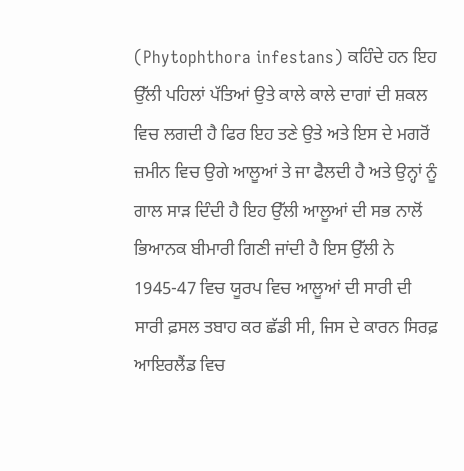(Phytophthora infestans) ਕਹਿੰਦੇ ਹਨ ਇਹ ਉੱਲੀ ਪਹਿਲਾਂ ਪੱਤਿਆਂ ਉਤੇ ਕਾਲੇ ਕਾਲੇ ਦਾਗਾਂ ਦੀ ਸ਼ਕਲ ਵਿਚ ਲਗਦੀ ਹੈ ਫਿਰ ਇਹ ਤਣੇ ਉਤੇ ਅਤੇ ਇਸ ਦੇ ਮਗਰੋਂ ਜ਼ਮੀਨ ਵਿਚ ਉਗੇ ਆਲੂਆਂ ਤੇ ਜਾ ਫੈਲਦੀ ਹੈ ਅਤੇ ਉਨ੍ਹਾਂ ਨੂੰ ਗਾਲ ਸਾੜ ਦਿੰਦੀ ਹੈ ਇਹ ਉੱਲੀ ਆਲੂਆਂ ਦੀ ਸਭ ਨਾਲੋਂ ਭਿਆਨਕ ਬੀਮਾਰੀ ਗਿਣੀ ਜਾਂਦੀ ਹੈ ਇਸ ਉੱਲੀ ਨੇ 1945-47 ਵਿਚ ਯੂਰਪ ਵਿਚ ਆਲੂਆਂ ਦੀ ਸਾਰੀ ਦੀ ਸਾਰੀ ਫ਼ਸਲ ਤਬਾਹ ਕਰ ਛੱਡੀ ਸੀ, ਜਿਸ ਦੇ ਕਾਰਨ ਸਿਰਫ਼ ਆਇਰਲੈਂਡ ਵਿਚ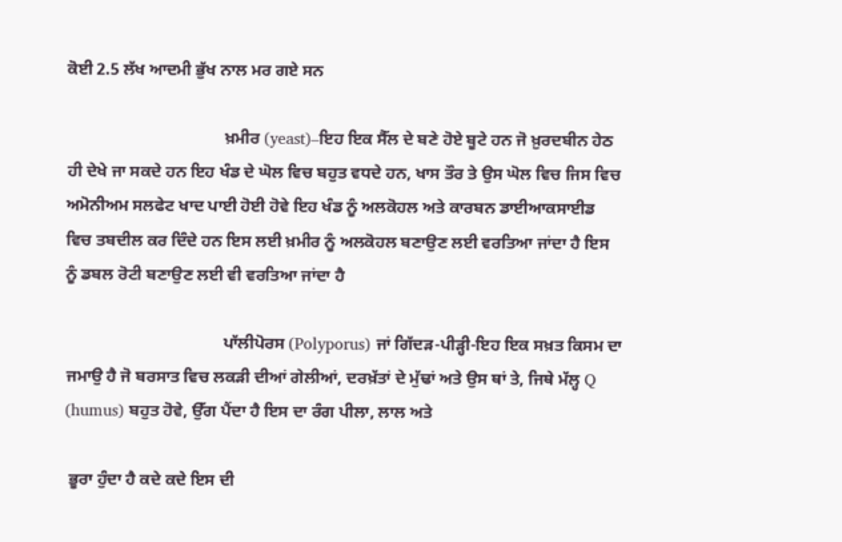ਕੋਈ 2.5 ਲੱਖ ਆਦਮੀ ਭੁੱਖ ਨਾਲ ਮਰ ਗਏ ਸਨ

                                      ਖ਼ਮੀਰ (yeast)–ਇਹ ਇਕ ਸੈੱਲ ਦੇ ਬਣੇ ਹੋਏ ਬੂਟੇ ਹਨ ਜੋ ਖ਼ੁਰਦਬੀਨ ਹੇਠ ਹੀ ਦੇਖੇ ਜਾ ਸਕਦੇ ਹਨ ਇਹ ਖੰਡ ਦੇ ਘੋਲ ਵਿਚ ਬਹੁਤ ਵਧਦੇ ਹਨ, ਖਾਸ ਤੌਰ ਤੇ ਉਸ ਘੋਲ ਵਿਚ ਜਿਸ ਵਿਚ ਅਮੋਨੀਅਮ ਸਲਫੇਟ ਖਾਦ ਪਾਈ ਹੋਈ ਹੋਵੇ ਇਹ ਖੰਡ ਨੂੰ ਅਲਕੋਹਲ ਅਤੇ ਕਾਰਬਨ ਡਾਈਆਕਸਾਈਡ ਵਿਚ ਤਬਦੀਲ ਕਰ ਦਿੰਦੇ ਹਨ ਇਸ ਲਈ ਖ਼ਮੀਰ ਨੂੰ ਅਲਕੋਹਲ ਬਣਾਉਣ ਲਈ ਵਰਤਿਆ ਜਾਂਦਾ ਹੈ ਇਸ ਨੂੰ ਡਬਲ ਰੋਟੀ ਬਣਾਉਣ ਲਈ ਵੀ ਵਰਤਿਆ ਜਾਂਦਾ ਹੈ

                                      ਪਾੱਲੀਪੋਰਸ (Polyporus) ਜਾਂ ਗਿੱਦੜ-ਪੀੜ੍ਹੀ-ਇਹ ਇਕ ਸਖ਼ਤ ਕਿਸਮ ਦਾ ਜਮਾਉ ਹੈ ਜੋ ਬਰਸਾਤ ਵਿਚ ਲਕੜੀ ਦੀਆਂ ਗੇਲੀਆਂ, ਦਰਖ਼ੱਤਾਂ ਦੇ ਮੁੱਢਾਂ ਅਤੇ ਉਸ ਥਾਂ ਤੇ, ਜਿਥੇ ਮੱਲ੍ਹ Q (humus) ਬਹੁਤ ਹੋਵੇ, ਉੱਗ ਪੈਂਦਾ ਹੈ ਇਸ ਦਾ ਰੰਗ ਪੀਲਾ, ਲਾਲ ਅਤੇ

 ਭੂਰਾ ਹੁੰਦਾ ਹੈ ਕਦੇ ਕਦੇ ਇਸ ਦੀ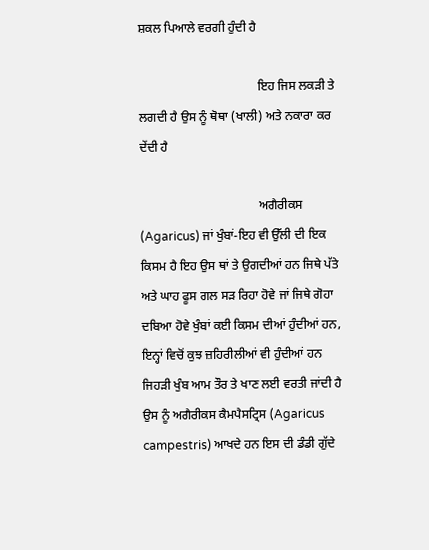ਸ਼ਕਲ ਪਿਆਲੇ ਵਰਗੀ ਹੁੰਦੀ ਹੈ

                                      ਇਹ ਜਿਸ ਲਕੜੀ ਤੇ ਲਗਦੀ ਹੈ ਉਸ ਨੂੰ ਥੋਥਾ (ਖਾਲੀ) ਅਤੇ ਨਕਾਰਾ ਕਰ ਦੇਂਦੀ ਹੈ

                                      ਅਗੈਰੀਕਸ (Agaricus) ਜਾਂ ਖੁੰਬਾਂ-ਇਹ ਵੀ ਉੱਲੀ ਦੀ ਇਕ ਕਿਸਮ ਹੈ ਇਹ ਉਸ ਥਾਂ ਤੇ ਉਗਦੀਆਂ ਹਨ ਜਿਥੇ ਪੱਤੇ ਅਤੇ ਘਾਹ ਫੂਸ ਗਲ ਸੜ ਰਿਹਾ ਹੋਵੇ ਜਾਂ ਜਿਥੇ ਗੋਹਾ ਦਬਿਆ ਹੋਵੇ ਖੁੰਬਾਂ ਕਈ ਕਿਸਮ ਦੀਆਂ ਹੁੰਦੀਆਂ ਹਨ, ਇਨ੍ਹਾਂ ਵਿਚੋਂ ਕੁਝ ਜ਼ਹਿਰੀਲੀਆਂ ਵੀ ਹੁੰਦੀਆਂ ਹਨ ਜਿਹੜੀ ਖੁੰਬ ਆਮ ਤੌਰ ਤੇ ਖਾਣ ਲਈ ਵਰਤੀ ਜਾਂਦੀ ਹੈ ਉਸ ਨੂੰ ਅਗੈਰੀਕਸ ਕੈਮਪੈਸਟ੍ਰਿਸ (Agaricus campestris) ਆਖਦੇ ਹਨ ਇਸ ਦੀ ਡੰਡੀ ਗੁੱਦੇ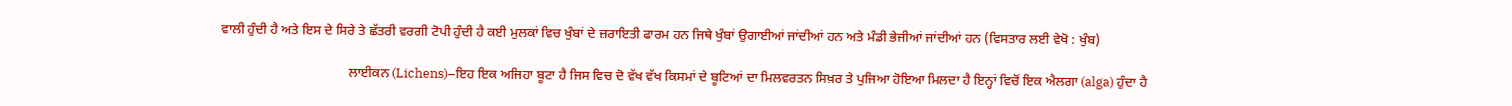ਵਾਲੀ ਹੁੰਦੀ ਹੈ ਅਤੇ ਇਸ ਦੇ ਸਿਰੇ ਤੇ ਛੱਤਰੀ ਵਰਗੀ ਟੋਪੀ ਹੁੰਦੀ ਹੈ ਕਈ ਮੁਲਕਾਂ ਵਿਚ ਖੁੰਬਾਂ ਦੇ ਜ਼ਰਾਇਤੀ ਫਾਰਮ ਹਨ ਜਿਥੇ ਖੁੰਬਾਂ ਉਗਾਈਆਂ ਜਾਂਦੀਆਂ ਹਨ ਅਤੇ ਮੰਡੀ ਭੇਜੀਆਂ ਜਾਂਦੀਆਂ ਹਨ (ਵਿਸਤਾਰ ਲਈ ਵੇਖੋ : ਖੁੰਬ)

                                      ਲਾਈਕਨ (Lichens)–ਇਹ ਇਕ ਅਜਿਹਾ ਬੂਟਾ ਹੈ ਜਿਸ ਵਿਚ ਦੋ ਵੱਖ ਵੱਖ ਕਿਸਮਾਂ ਦੇ ਬੂਟਿਆਂ ਦਾ ਮਿਲਵਰਤਨ ਸਿਖ਼ਰ ਤੇ ਪੁਜਿਆ ਹੋਇਆ ਮਿਲਦਾ ਹੈ ਇਨ੍ਹਾਂ ਵਿਚੋਂ ਇਕ ਐਲਗਾ (alga) ਹੁੰਦਾ ਹੈ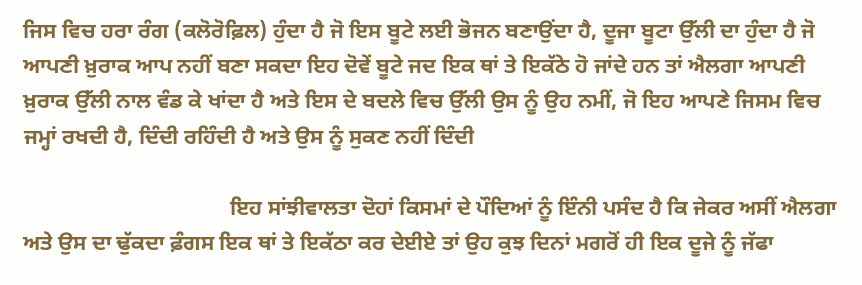ਜਿਸ ਵਿਚ ਹਰਾ ਰੰਗ (ਕਲੋਰੋਫ਼ਿਲ) ਹੁੰਦਾ ਹੈ ਜੋ ਇਸ ਬੂਟੇ ਲਈ ਭੋਜਨ ਬਣਾਉਂਦਾ ਹੈ, ਦੂਜਾ ਬੂਟਾ ਉੱਲੀ ਦਾ ਹੁੰਦਾ ਹੈ ਜੋ ਆਪਣੀ ਖ਼ੁਰਾਕ ਆਪ ਨਹੀਂ ਬਣਾ ਸਕਦਾ ਇਹ ਦੋਵੇਂ ਬੂਟੇ ਜਦ ਇਕ ਥਾਂ ਤੇ ਇਕੱਠੇ ਹੋ ਜਾਂਦੇ ਹਨ ਤਾਂ ਐਲਗਾ ਆਪਣੀ ਖ਼ੁਰਾਕ ਉੱਲੀ ਨਾਲ ਵੰਡ ਕੇ ਖਾਂਦਾ ਹੈ ਅਤੇ ਇਸ ਦੇ ਬਦਲੇ ਵਿਚ ਉੱਲੀ ਉਸ ਨੂੰ ਉਹ ਨਮੀਂ, ਜੋ ਇਹ ਆਪਣੇ ਜਿਸਮ ਵਿਚ ਜਮ੍ਹਾਂ ਰਖਦੀ ਹੈ, ਦਿੰਦੀ ਰਹਿੰਦੀ ਹੈ ਅਤੇ ਉਸ ਨੂੰ ਸੁਕਣ ਨਹੀਂ ਦਿੰਦੀ

                                      ਇਹ ਸਾਂਝੀਵਾਲਤਾ ਦੋਹਾਂ ਕਿਸਮਾਂ ਦੇ ਪੌਦਿਆਂ ਨੂੰ ਇੰਨੀ ਪਸੰਦ ਹੈ ਕਿ ਜੇਕਰ ਅਸੀਂ ਐਲਗਾ ਅਤੇ ਉਸ ਦਾ ਢੁੱਕਦਾ ਫ਼ੰਗਸ ਇਕ ਥਾਂ ਤੇ ਇਕੱਠਾ ਕਰ ਦੇਈਏ ਤਾਂ ਉਹ ਕੁਝ ਦਿਨਾਂ ਮਗਰੋਂ ਹੀ ਇਕ ਦੂਜੇ ਨੂੰ ਜੱਫਾ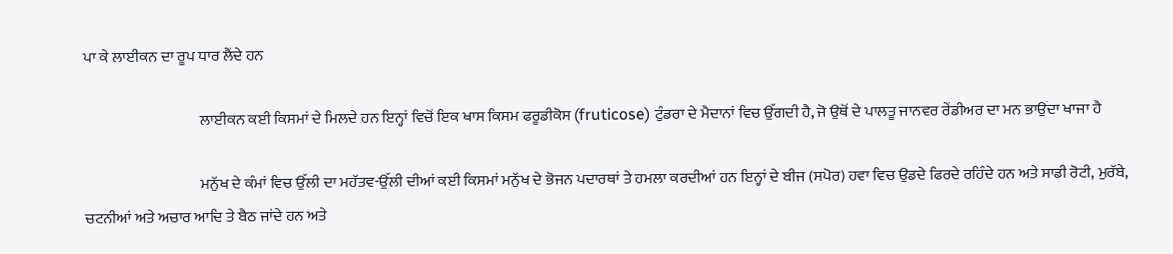ਪਾ ਕੇ ਲਾਈਕਨ ਦਾ ਰੂਪ ਧਾਰ ਲੈਂਦੇ ਹਨ

                                      ਲਾਈਕਨ ਕਈ ਕਿਸਮਾਂ ਦੇ ਮਿਲਦੇ ਹਨ ਇਨ੍ਹਾਂ ਵਿਚੋਂ ਇਕ ਖਾਸ ਕਿਸਮ ਫਰੂਡੀਕੋਸ (fruticose) ਟੁੰਡਰਾ ਦੇ ਮੈਦਾਨਾਂ ਵਿਚ ਉੱਗਦੀ ਹੈ, ਜੋ ਉਥੋਂ ਦੇ ਪਾਲਤੂ ਜਾਨਵਰ ਰੇਂਡੀਅਰ ਦਾ ਮਨ ਭਾਉਂਦਾ ਖਾਜਾ ਹੈ

                                      ਮਨੁੱਖ ਦੇ ਕੰਮਾਂ ਵਿਚ ਉੱਲੀ ਦਾ ਮਹੱਤਵ-ਉੱਲੀ ਦੀਆਂ ਕਈ ਕਿਸਮਾਂ ਮਨੁੱਖ ਦੇ ਭੋਜਨ ਪਦਾਰਥਾਂ ਤੇ ਹਮਲਾ ਕਰਦੀਆਂ ਹਨ ਇਨ੍ਹਾਂ ਦੇ ਬੀਜ (ਸਪੋਰ) ਹਵਾ ਵਿਚ ਉਡਦੇ ਫਿਰਦੇ ਰਹਿੰਦੇ ਹਨ ਅਤੇ ਸਾਡੀ ਰੋਟੀ, ਮੁਰੱਬੇ, ਚਟਨੀਆਂ ਅਤੇ ਅਚਾਰ ਆਦਿ ਤੇ ਬੈਠ ਜਾਂਦੇ ਹਨ ਅਤੇ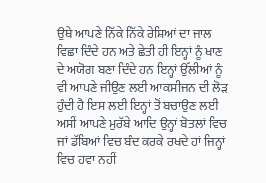ਉਥੇ ਆਪਣੇ ਨਿੱਕੇ ਨਿੱਕੇ ਰੇਸ਼ਿਆਂ ਦਾ ਜਾਲ ਵਿਛਾ ਦਿੰਦੇ ਹਨ ਅਤੇ ਛੇਤੀ ਹੀ ਇਨ੍ਹਾਂ ਨੂੰ ਖਾਣ ਦੇ ਅਯੋਗ ਬਣਾ ਦਿੰਦੇ ਹਨ ਇਨ੍ਹਾਂ ਉੱਲੀਆਂ ਨੂੰ ਵੀ ਆਪਣੇ ਜੀਉਣ ਲਈ ਆਕਸੀਜਨ ਦੀ ਲੋੜ ਹੁੰਦੀ ਹੈ ਇਸ ਲਈ ਇਨ੍ਹਾਂ ਤੋਂ ਬਚਾਉਣ ਲਈ ਅਸੀਂ ਆਪਣੇ ਮੁਰੱਬੇ ਆਦਿ ਉਨ੍ਹਾਂ ਬੋਤਲਾਂ ਵਿਚ ਜਾਂ ਡੱਬਿਆਂ ਵਿਚ ਬੰਦ ਕਰਕੇ ਰਖਦੇ ਹਾਂ ਜਿਨ੍ਹਾਂ ਵਿਚ ਹਵਾ ਨਹੀਂ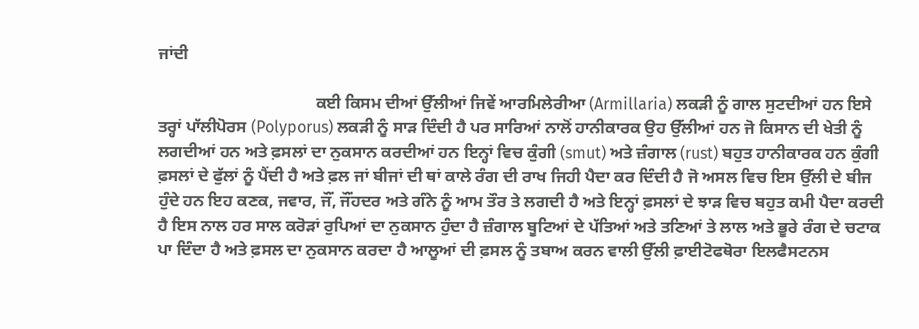ਜਾਂਦੀ

                                      ਕਈ ਕਿਸਮ ਦੀਆਂ ਉੱਲੀਆਂ ਜਿਵੇਂ ਆਰਮਿਲੇਰੀਆ (Armillaria) ਲਕੜੀ ਨੂੰ ਗਾਲ ਸੁਟਦੀਆਂ ਹਨ ਇਸੇ ਤਰ੍ਹਾਂ ਪਾੱਲੀਪੋਰਸ (Polyporus) ਲਕੜੀ ਨੂੰ ਸਾੜ ਦਿੰਦੀ ਹੈ ਪਰ ਸਾਰਿਆਂ ਨਾਲੋਂ ਹਾਨੀਕਾਰਕ ਉਹ ਉੱਲੀਆਂ ਹਨ ਜੋ ਕਿਸਾਨ ਦੀ ਖੇਤੀ ਨੂੰ ਲਗਦੀਆਂ ਹਨ ਅਤੇ ਫ਼ਸਲਾਂ ਦਾ ਨੁਕਸਾਨ ਕਰਦੀਆਂ ਹਨ ਇਨ੍ਹਾਂ ਵਿਚ ਕੁੰਗੀ (smut) ਅਤੇ ਜ਼ੰਗਾਲ (rust) ਬਹੁਤ ਹਾਨੀਕਾਰਕ ਹਨ ਕੁੰਗੀ ਫ਼ਸਲਾਂ ਦੇ ਫੁੱਲਾਂ ਨੂੰ ਪੈਂਦੀ ਹੈ ਅਤੇ ਫ਼ਲ ਜਾਂ ਬੀਜਾਂ ਦੀ ਥਾਂ ਕਾਲੇ ਰੰਗ ਦੀ ਰਾਖ ਜਿਹੀ ਪੈਦਾ ਕਰ ਦਿੰਦੀ ਹੈ ਜੋ ਅਸਲ ਵਿਚ ਇਸ ਉੱਲੀ ਦੇ ਬੀਜ ਹੁੰਦੇ ਹਨ ਇਹ ਕਣਕ, ਜਵਾਰ, ਜੌਂ, ਜੌਂਹਦਰ ਅਤੇ ਗੰਨੇ ਨੂੰ ਆਮ ਤੌਰ ਤੇ ਲਗਦੀ ਹੈ ਅਤੇ ਇਨ੍ਹਾਂ ਫ਼ਸਲਾਂ ਦੇ ਝਾੜ ਵਿਚ ਬਹੁਤ ਕਮੀ ਪੈਦਾ ਕਰਦੀ ਹੈ ਇਸ ਨਾਲ ਹਰ ਸਾਲ ਕਰੋੜਾਂ ਰੁਪਿਆਂ ਦਾ ਨੁਕਸਾਨ ਹੁੰਦਾ ਹੈ ਜ਼ੰਗਾਲ ਬੂਟਿਆਂ ਦੇ ਪੱਤਿਆਂ ਅਤੇ ਤਣਿਆਂ ਤੇ ਲਾਲ ਅਤੇ ਭੂਰੇ ਰੰਗ ਦੇ ਚਟਾਕ ਪਾ ਦਿੰਦਾ ਹੈ ਅਤੇ ਫ਼ਸਲ ਦਾ ਨੁਕਸਾਨ ਕਰਦਾ ਹੈ ਆਲੂਆਂ ਦੀ ਫ਼ਸਲ ਨੂੰ ਤਬਾਅ ਕਰਨ ਵਾਲੀ ਉੱਲੀ ਫ਼ਾਈਟੋਫਥੋਰਾ ਇਲਫੈਸਟਨਸ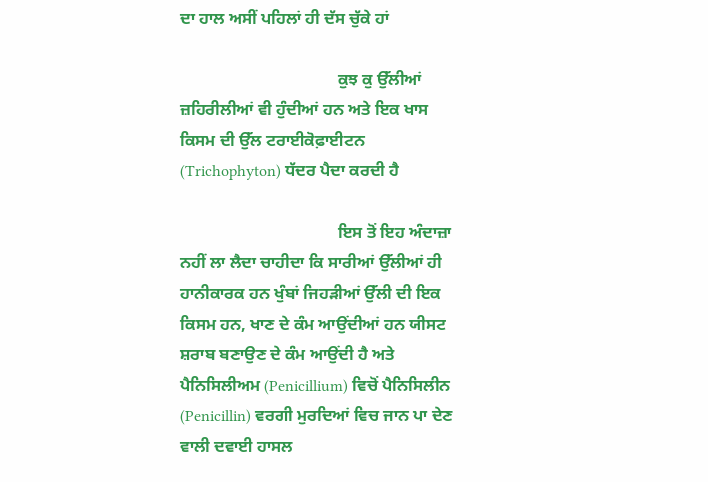ਦਾ ਹਾਲ ਅਸੀਂ ਪਹਿਲਾਂ ਹੀ ਦੱਸ ਚੁੱਕੇ ਹਾਂ

                                      ਕੁਝ ਕੁ ਉੱਲੀਆਂ ਜ਼ਹਿਰੀਲੀਆਂ ਵੀ ਹੁੰਦੀਆਂ ਹਨ ਅਤੇ ਇਕ ਖਾਸ ਕਿਸਮ ਦੀ ਉੱਲ ਟਰਾਈਕੋਫ਼ਾਈਟਨ (Trichophyton) ਧੱਦਰ ਪੈਦਾ ਕਰਦੀ ਹੈ

                                      ਇਸ ਤੋਂ ਇਹ ਅੰਦਾਜ਼ਾ ਨਹੀਂ ਲਾ ਲੈਦਾ ਚਾਹੀਦਾ ਕਿ ਸਾਰੀਆਂ ਉੱਲੀਆਂ ਹੀ ਹਾਨੀਕਾਰਕ ਹਨ ਖੁੰਬਾਂ ਜਿਹੜੀਆਂ ਉੱਲੀ ਦੀ ਇਕ ਕਿਸਮ ਹਨ, ਖਾਣ ਦੇ ਕੰਮ ਆਉਂਦੀਆਂ ਹਨ ਯੀਸਟ ਸ਼ਰਾਬ ਬਣਾਉਣ ਦੇ ਕੰਮ ਆਉਂਦੀ ਹੈ ਅਤੇ ਪੈਨਿਸਿਲੀਅਮ (Penicillium) ਵਿਚੋਂ ਪੈਨਿਸਿਲੀਨ (Penicillin) ਵਰਗੀ ਮੁਰਦਿਆਂ ਵਿਚ ਜਾਨ ਪਾ ਦੇਣ ਵਾਲੀ ਦਵਾਈ ਹਾਸਲ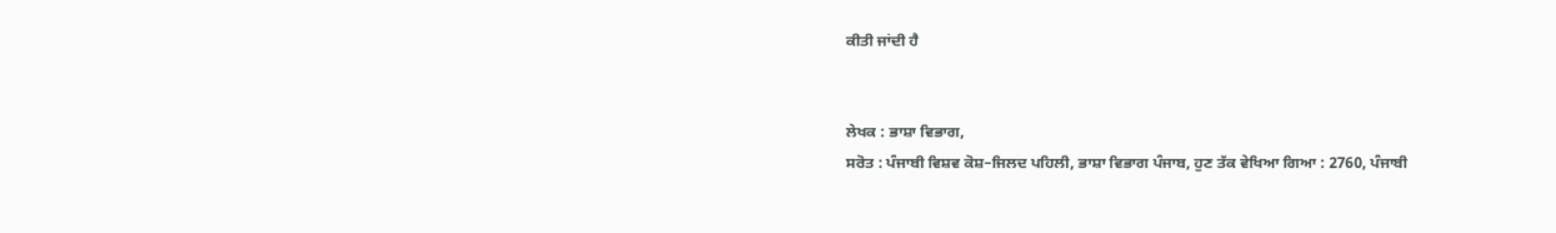ਕੀਤੀ ਜਾਂਦੀ ਹੈ


ਲੇਖਕ : ਭਾਸ਼ਾ ਵਿਭਾਗ,
ਸਰੋਤ : ਪੰਜਾਬੀ ਵਿਸ਼ਵ ਕੋਸ਼–ਜਿਲਦ ਪਹਿਲੀ, ਭਾਸ਼ਾ ਵਿਭਾਗ ਪੰਜਾਬ, ਹੁਣ ਤੱਕ ਵੇਖਿਆ ਗਿਆ : 2760, ਪੰਜਾਬੀ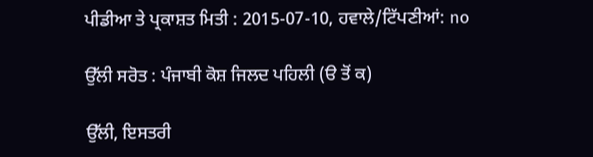ਪੀਡੀਆ ਤੇ ਪ੍ਰਕਾਸ਼ਤ ਮਿਤੀ : 2015-07-10, ਹਵਾਲੇ/ਟਿੱਪਣੀਆਂ: no

ਉੱਲੀ ਸਰੋਤ : ਪੰਜਾਬੀ ਕੋਸ਼ ਜਿਲਦ ਪਹਿਲੀ (ੳ ਤੋਂ ਕ)

ਉੱਲੀ, ਇਸਤਰੀ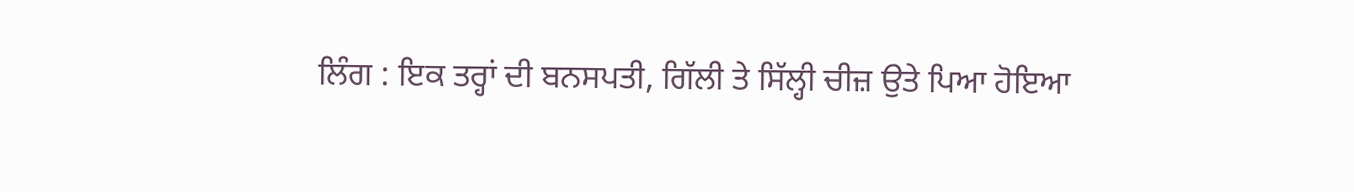ਲਿੰਗ : ਇਕ ਤਰ੍ਹਾਂ ਦੀ ਬਨਸਪਤੀ, ਗਿੱਲੀ ਤੇ ਸਿੱਲ੍ਹੀ ਚੀਜ਼ ਉਤੇ ਪਿਆ ਹੋਇਆ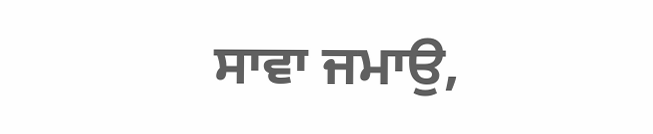ਸਾਵਾ ਜਮਾਉ,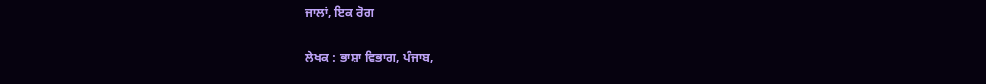ਜਾਲਾਂ, ਇਕ ਰੋਗ


ਲੇਖਕ : ਭਾਸ਼ਾ ਵਿਭਾਗ, ਪੰਜਾਬ,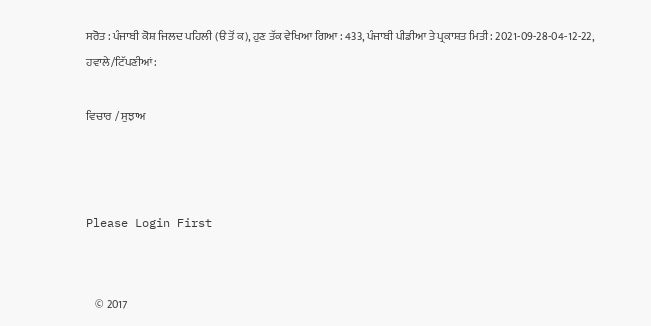ਸਰੋਤ : ਪੰਜਾਬੀ ਕੋਸ਼ ਜਿਲਦ ਪਹਿਲੀ (ੳ ਤੋਂ ਕ), ਹੁਣ ਤੱਕ ਵੇਖਿਆ ਗਿਆ : 433, ਪੰਜਾਬੀ ਪੀਡੀਆ ਤੇ ਪ੍ਰਕਾਸ਼ਤ ਮਿਤੀ : 2021-09-28-04-12-22, ਹਵਾਲੇ/ਟਿੱਪਣੀਆਂ:

ਵਿਚਾਰ / ਸੁਝਾਅ



Please Login First


    © 2017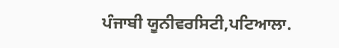ਪੰਜਾਬੀ ਯੂਨੀਵਰਸਿਟੀ,ਪਟਿਆਲਾ.